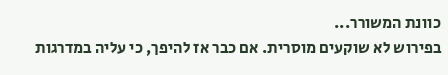כוונת המשורר...
בפירוש לא שוקעים מוסרית. אם כבר אז להיפך, כי עליה במדרגות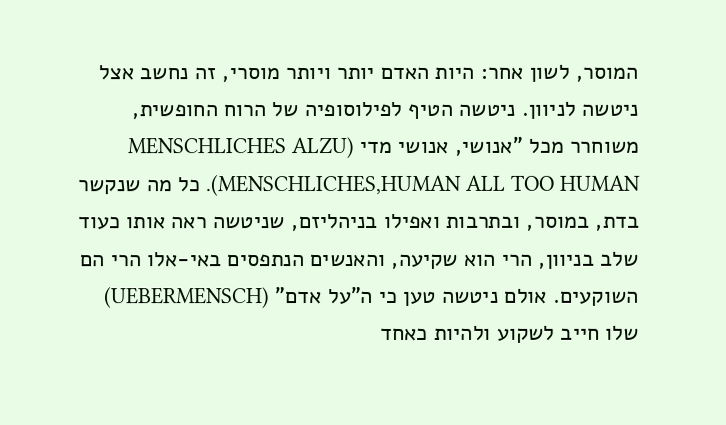המוסר, לשון אחר: היות האדם יותר ויותר מוסרי, זה נחשב אצל ניטשה לניוון. ניטשה הטיף לפילוסופיה של הרוח החופשית, משוחרר מכל "אנושי, אנושי מדי (MENSCHLICHES ALZU MENSCHLICHES,HUMAN ALL TOO HUMAN). כל מה שנקשר בדת, במוסר, ובתרבות ואפילו בניהליזם, שניטשה ראה אותו כעוד שלב בניוון, הרי הוא שקיעה, והאנשים הנתפסים באי-אלו הרי הם השוקעים. אולם ניטשה טען כי ה"על אדם" (UEBERMENSCH) שלו חייב לשקוע ולהיות כאחד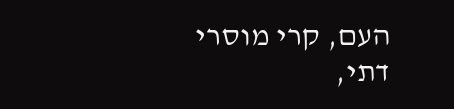העם, קרי מוסרי דתי,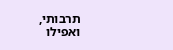תרבותי, ואפילו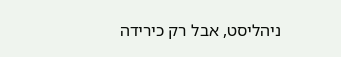ניהליסט, אבל רק כירידה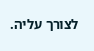לצורך עליה.